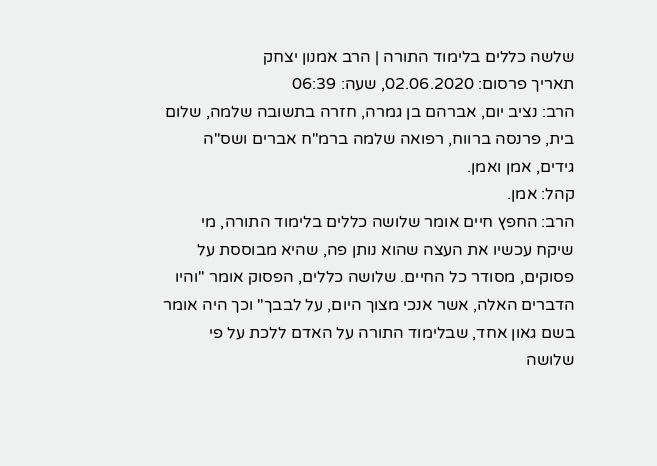שלשה כללים בלימוד התורה | הרב אמנון יצחק
תאריך פרסום: 02.06.2020, שעה: 06:39
הרב: נציב יום, אברהם בן גמרה, חזרה בתשובה שלמה, שלום בית, פרנסה ברווח, רפואה שלמה ברמ"ח אברים ושס"ה גידים, אמן ואמן.
קהל: אמן.
הרב: החפץ חיים אומר שלושה כללים בלימוד התורה, מי שיקח עכשיו את העצה שהוא נותן פה, שהיא מבוססת על פסוקים, מסודר כל החיים. שלושה כללים, הפסוק אומר "והיו הדברים האלה, אשר אנכי מצוך היום, על לבבך" וכך היה אומר בשם גאון אחד, שבלימוד התורה על האדם ללכת על פי שלושה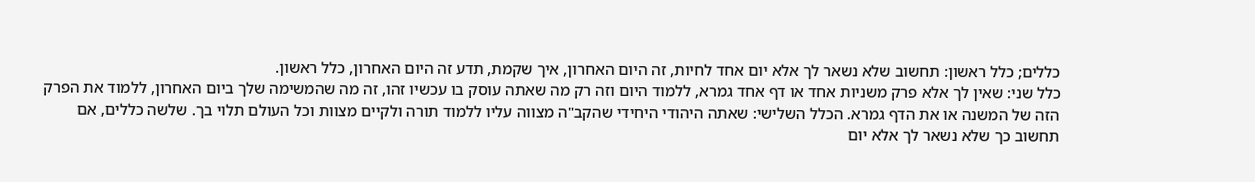כללים; כלל ראשון: תחשוב שלא נשאר לך אלא יום אחד לחיות, זה היום האחרון, איך שקמת, תדע זה היום האחרון, כלל ראשון.
כלל שני: שאין לך אלא פרק משניות אחד או דף אחד גמרא, ללמוד היום וזה רק מה שאתה עוסק בו עכשיו זהו, זה מה שהמשימה שלך ביום האחרון, ללמוד את הפרק הזה של המשנה או את הדף גמרא. הכלל השלישי: שאתה היהודי היחידי שהקב"ה מצווה עליו ללמוד תורה ולקיים מצוות וכל העולם תלוי בך. שלשה כללים, אם תחשוב כך שלא נשאר לך אלא יום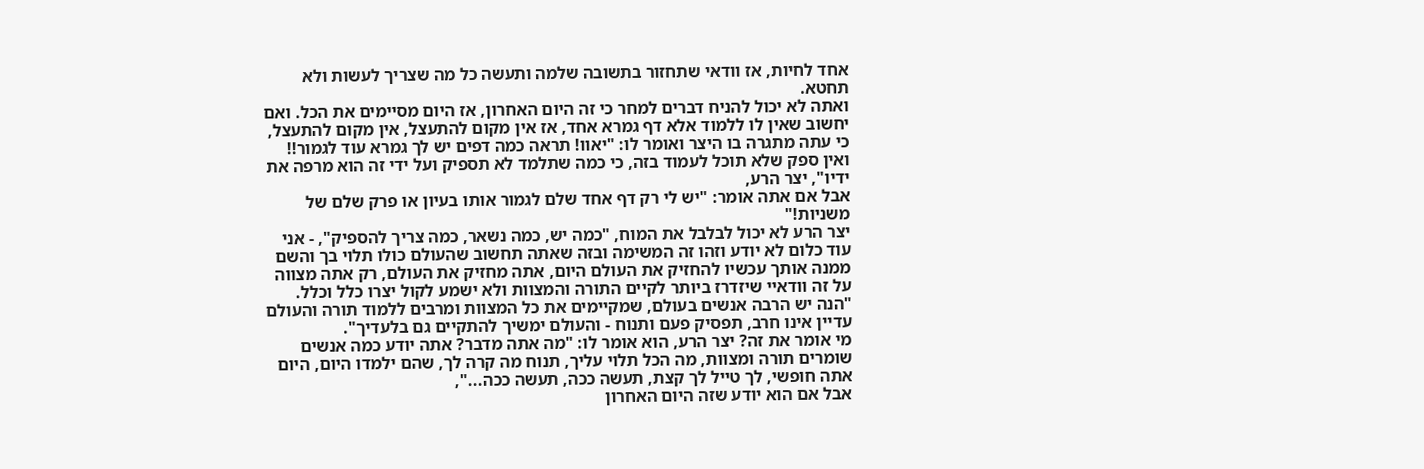אחד לחיות, אז וודאי שתחזור בתשובה שלמה ותעשה כל מה שצריך לעשות ולא תחטא.
ואתה לא יכול להניח דברים למחר כי זה היום האחרון, אז היום מסיימים את הכל. ואם יחשוב שאין לו ללמוד אלא דף גמרא אחד, אז אין מקום להתעצל, אין מקום להתעצל,
כי עתה מתגרה בו היצר ואומר לו: "יאוו! תראה כמה דפים יש לך גמרא עוד לגמור!! ואין ספק שלא תוכל לעמוד בזה, כי כמה שתלמד לא תספיק ועל ידי זה הוא מרפה את ידיו", יצר הרע,
אבל אם אתה אומר: "יש לי רק דף אחד שלם לגמור אותו בעיון או פרק שלם של משניות!"
יצר הרע לא יכול לבלבל את המוח, "כמה יש, כמה נשאר, כמה צריך להספיק", - אני עוד כלום לא יודע וזהו זה המשימה ובזה שאתה תחשוב שהעולם כולו תלוי בך והשם ממנה אותך עכשיו להחזיק את העולם היום, אתה מחזיק את העולם, רק אתה מצווה על זה וודאיי שיזדרז ביותר לקיים התורה והמצוות ולא ישמע לקול יצרו כלל וכלל.
"הנה יש הרבה אנשים בעולם, שמקיימים את כל המצוות ומרבים ללמוד תורה והעולם עדיין אינו חרב, תפסיק פעם ותנוח - והעולם ימשיך להתקיים גם בלעדיך".
מי אומר את זה? יצר הרע, הוא אומר לו: "מה אתה מדבר? אתה יודע כמה אנשים שומרים תורה ומצוות, מה הכל תלוי עליך, תנוח מה קרה לך, שהם ילמדו היום, היום אתה חופשי, לך טייל לך קצת, תעשה ככה, תעשה ככה...",
אבל אם הוא יודע שזה היום האחרון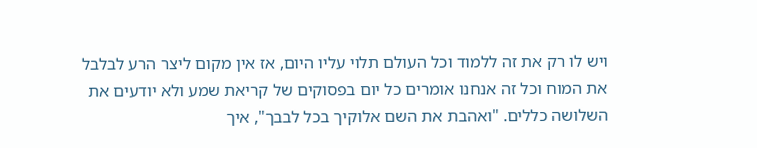ויש לו רק את זה ללמוד וכל העולם תלוי עליו היום, אז אין מקום ליצר הרע לבלבל את המוח וכל זה אנחנו אומרים כל יום בפסוקים של קריאת שמע ולא יודעים את השלושה כללים. "ואהבת את השם אלוקיך בכל לבבך", איך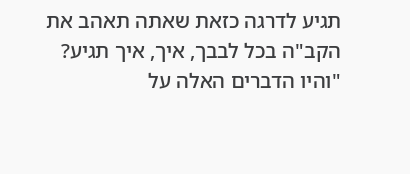תגיע לדרגה כזאת שאתה תאהב את הקב"ה בכל לבבך, איך, איך תגיע? "והיו הדברים האלה על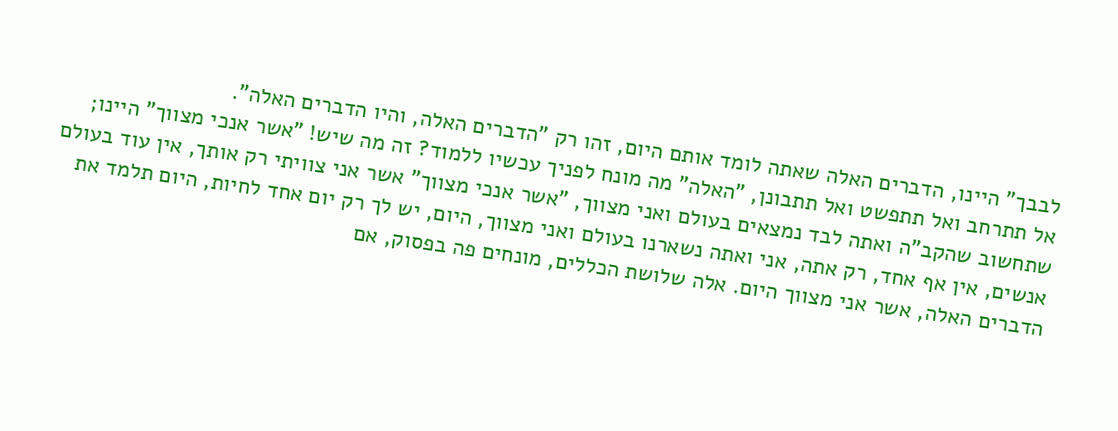לבבך" היינו, הדברים האלה שאתה לומד אותם היום, זהו רק "הדברים האלה, והיו הדברים האלה".
אל תתרחב ואל תתפשט ואל תתבונן, "האלה" מה מונח לפניך עכשיו ללמוד? זה מה שיש! "אשר אנכי מצווך" היינו; שתחשוב שהקב"ה ואתה לבד נמצאים בעולם ואני מצווך, "אשר אנכי מצווך" אשר אני צוויתי רק אותך, אין עוד בעולם אנשים, אין אף אחד, רק אתה, אני ואתה נשארנו בעולם ואני מצווך, היום, יש לך רק יום אחד לחיות, היום תלמד את הדברים האלה, אשר אני מצווך היום. אלה שלושת הכללים, מונחים פה בפסוק, אם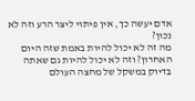אדם יעשה כך, אין פיתוי ליצר הרע וזה לא נכון?
מה זה לא יכול להיות באמת שזה היום האחרון? וזה לא יכול להיות גם שאתה בדיוק במשקל של מחצה העולם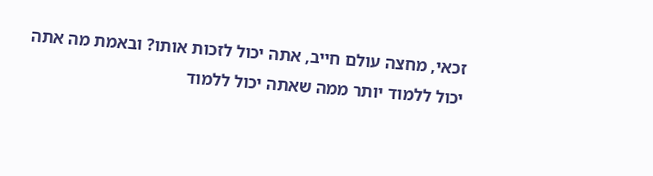זכאי, מחצה עולם חייב, אתה יכול לזכות אותו? ובאמת מה אתה יכול ללמוד יותר ממה שאתה יכול ללמוד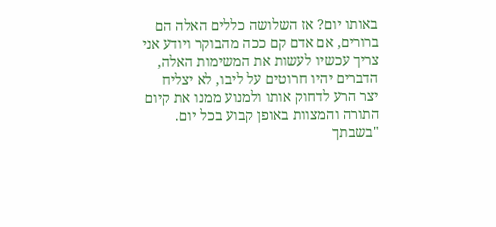באותו יום? אז השלושה כללים האלה הם ברורים, אם אדם קם ככה מהבוקר ויודע אני צריך עכשיו לעשות את המשימות האלה, הדברים יהיו חרוטים על ליבו, לא יצליח יצר הרע לדחוק אותו ולמנוע ממנו את קיום התורה והמצוות באופן קבוע בכל יום.
"בשבתך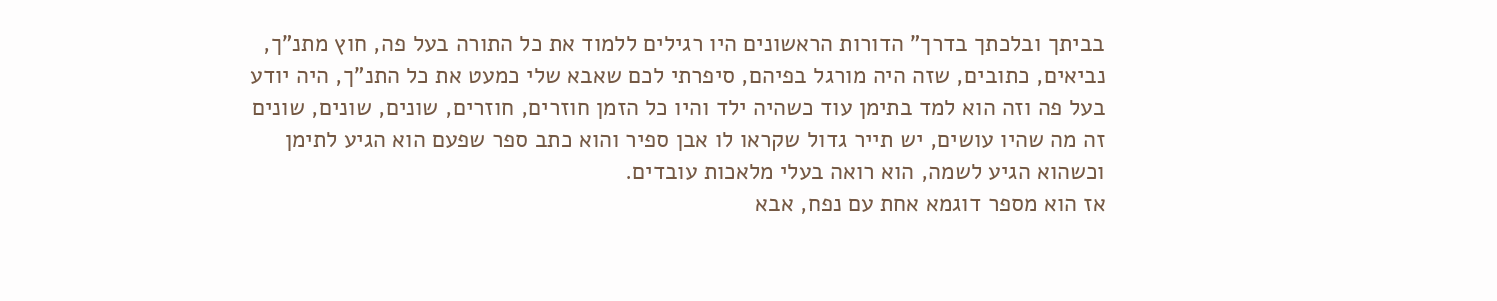בביתך ובלכתך בדרך" הדורות הראשונים היו רגילים ללמוד את כל התורה בעל פה, חוץ מתנ"ך, נביאים, כתובים, שזה היה מורגל בפיהם, סיפרתי לכם שאבא שלי כמעט את כל התנ"ך, היה יודע בעל פה וזה הוא למד בתימן עוד כשהיה ילד והיו כל הזמן חוזרים, חוזרים, שונים, שונים, שונים זה מה שהיו עושים, יש תייר גדול שקראו לו אבן ספיר והוא כתב ספר שפעם הוא הגיע לתימן וכשהוא הגיע לשמה, הוא רואה בעלי מלאכות עובדים.
אז הוא מספר דוגמא אחת עם נפח, אבא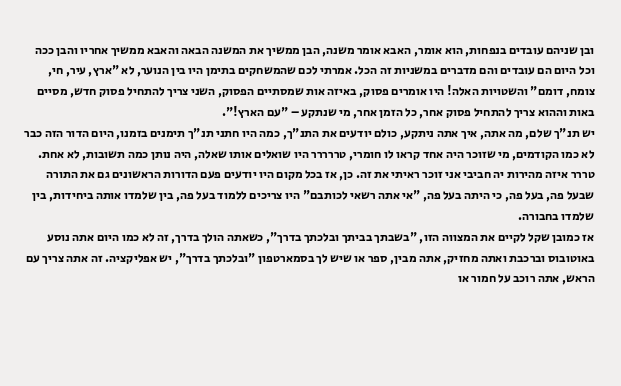ובן שניהם עובדים בנפחות, הוא אומר, האבא אומר משנה, הבן ממשיך את המשנה הבאה והאבא ממשיך אחריו והבן ככה וכל היום הם עובדים והם מדברים במשניות זה הכל. אמרתי לכם שהמשחקים בתימן היו בין הנוער, לא "ארץ, עיר, חי, צומח, דומם" והשטויות האלה! היו אומרים פסוק, באיזה אות שמסתיים הפסוק, השני צריך להתחיל פסוק חדש, מסיים באות וההוא צריך להתחיל פסוק אחר, כל הזמן אחר, מי שנתקע – "עם הארץ!".
יש תנ"ך שלם, מה אתה, איך אתה ניתקע, כולם יודעים את התנ"ך, כמה היו חתני תנ"ך תימנים בזמנו, היום הדור הזה כבר לא כמו הקודמים, מי שזוכר היה אחד קראו לו חומרי, טררררר היו שואלים אותו שאלה, היה נותן כמה תשובות, לא אחת. טררר איזה מהירות יה חביבי אני זוכר ראיתי את זה. כן, אז בכל מקום היו יודעים פעם הדורות הראשונים גם את התורה שבעל פה, בעל פה, כי היתה בעל פה, "אי אתה רשאי לכותבם" היו צריכים ללמוד בעל פה, בין שלמדו אותה ביחידות, בין שלמדו בחבורה.
אז כמובן שקל לקיים את המצווה הזו, "בשבתך בביתך ובלכתך בדרך", כשאתה הולך בדרך, זה לא כמו היום אתה נוסע באוטובוס וברכבת ואתה מחזיק, אתה מבין, ספר או שיש לך בסמארטפון "ובלכתך בדרך", יש אפליקציה. זה אתה צריך עם הראש, אתה רוכב על חמור או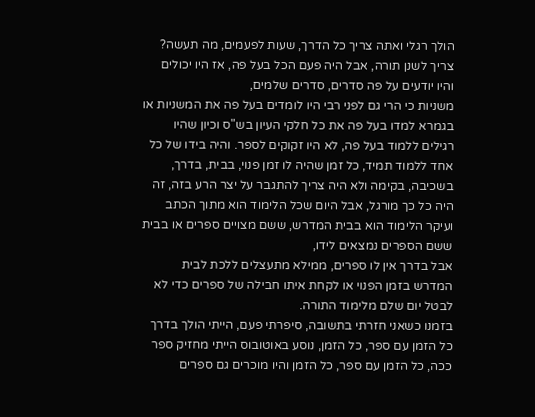הולך רגלי ואתה צריך כל הדרך, שעות לפעמים, מה תעשה? צריך לשנן תורה, אבל היה פעם הכל בעל פה, אז היו יכולים והיו יודעים על פה סדרים, סדרים שלמים,
משניות כי הרי גם לפני רבי היו לומדים בעל פה את המשניות או בגמרא למדו בעל פה את כל חלקי העיון בש"ס וכיון שהיו רגילים ללמוד בעל פה, לא היו זקוקים לספר. והיה בידו של כל אחד ללמוד תמיד, כל זמן שהיה לו זמן פנוי, בבית, בדרך, בשכיבה, בקימה ולא היה צריך להתגבר על יצר הרע בזה, זה היה כל כך מורגל, אבל היום שכל הלימוד הוא מתוך הכתב ועיקר הלימוד הוא בבית המדרש, ששם מצויים ספרים או בבית ששם הספרים נמצאים לידו,
אבל בדרך אין לו ספרים, ממילא מתעצלים ללכת לבית המדרש בזמן הפנוי או לקחת איתו חבילה של ספרים כדי לא לבטל יום שלם מלימוד התורה.
בזמנו כשאני חזרתי בתשובה, סיפרתי פעם, הייתי הולך בדרך כל הזמן עם ספר, כל הזמן, נוסע באוטובוס הייתי מחזיק ספר ככה, כל הזמן עם ספר, כל הזמן והיו מוכרים גם ספרים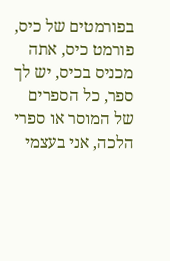בפורמטים של כיס, פורמט כיס, אתה מכניס בכיס, יש לך ספר, כל הספרים של המוסר או ספרי הלכה, אני בעצמי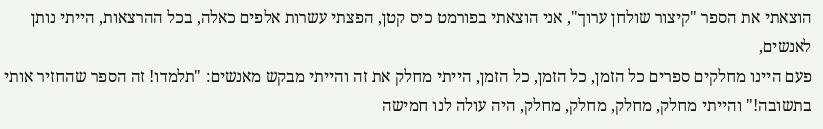הוצאתי את הספר "קיצור שולחן ערוך", אני הוצאתי בפורמט כיס קטן, הפצתי עשרות אלפים כאלה, בכל ההרצאות, הייתי נותן לאנשים,
פעם היינו מחלקים ספרים כל הזמן, כל הזמן, כל הזמן, הייתי מחלק את זה והייתי מבקש מאנשים: "תלמדו! זה הספר שהחזיר אותי בתשובה!" והייתי מחלק, מחלק, מחלק, מחלק, היה עולה לנו חמישה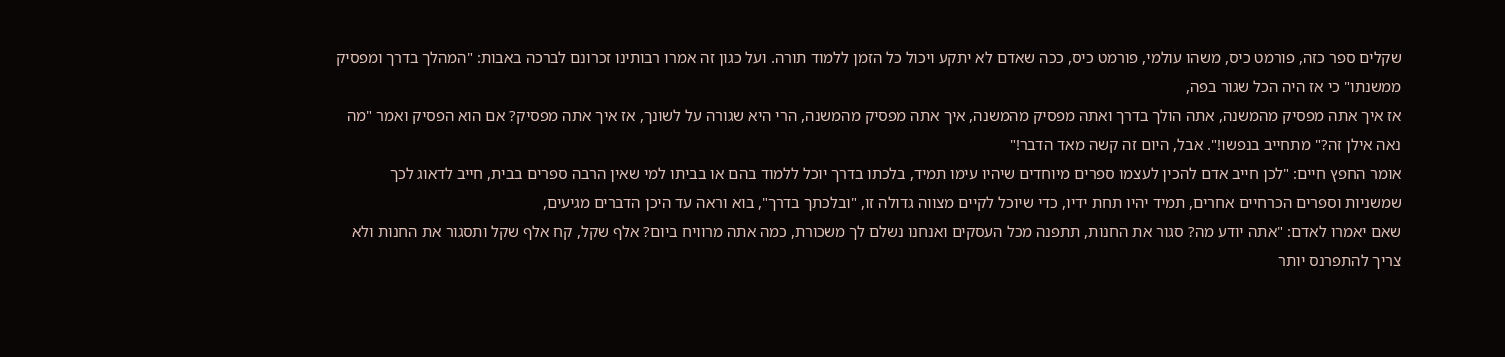שקלים ספר כזה, פורמט כיס, משהו עולמי, פורמט כיס, ככה שאדם לא יתקע ויכול כל הזמן ללמוד תורה. ועל כגון זה אמרו רבותינו זכרונם לברכה באבות: "המהלך בדרך ומפסיק ממשנתו" כי אז היה הכל שגור בפה,
אז איך אתה מפסיק מהמשנה, אתה הולך בדרך ואתה מפסיק מהמשנה, איך אתה מפסיק מהמשנה, הרי היא שגורה על לשונך, אז איך אתה מפסיק? אם הוא הפסיק ואמר "מה נאה אילן זה?" מתחייב בנפשו!". אבל, היום זה קשה מאד הדבר!"
אומר החפץ חיים: "לכן חייב אדם להכין לעצמו ספרים מיוחדים שיהיו עימו תמיד, בלכתו בדרך יוכל ללמוד בהם או בביתו למי שאין הרבה ספרים בבית, חייב לדאוג לכך שמשניות וספרים הכרחיים אחרים, תמיד יהיו תחת ידיו, כדי שיוכל לקיים מצווה גדולה זו, "ובלכתך בדרך", בוא וראה עד היכן הדברים מגיעים,
שאם יאמרו לאדם: "אתה יודע מה? סגור את החנות, תתפנה מכל העסקים ואנחנו נשלם לך משכורת, כמה אתה מרוויח ביום? אלף שקל, קח אלף שקל ותסגור את החנות ולא צריך להתפרנס יותר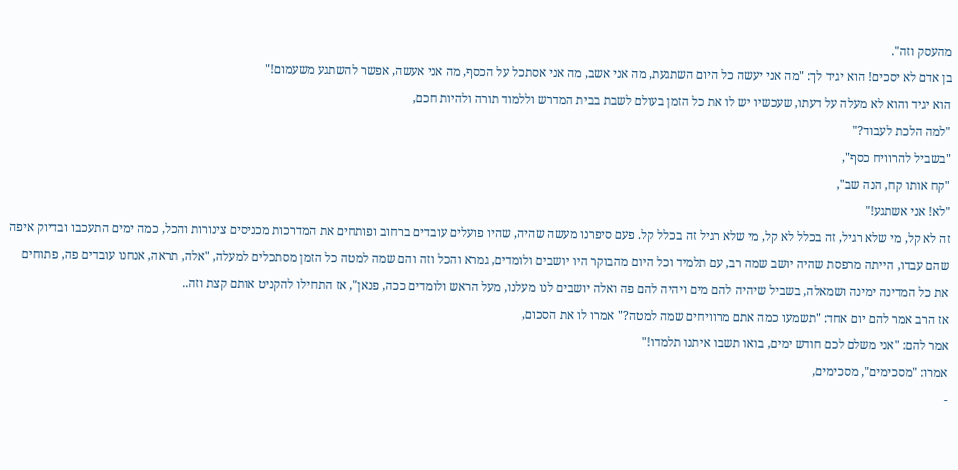מהעסק וזה".
בן אדם לא יסכים! הוא יגיד לך: "מה אני יעשה כל היום השתגעת, מה אני אשב, מה אני אסתכל על הכסף, מה אני אעשה, אפשר להשתגע משעמום!"
הוא יגיד והוא לא מעלה על דעתו, שעכשיו יש לו את כל הזמן בעולם לשבת בבית המדרש וללמוד תורה ולהיות חכם,
"למה הלכת לעבוד?"
"בשביל להרוויח כסף",
"קח אותו קח, הנה שב",
"לא! אני אשתגע!"
זה לא קל, מי שלא רגיל, זה בכלל לא קל, מי שלא רגיל זה בכלל קל. פעם סיפרנו מעשה שהיה, שהיו פועלים עובדים ברחוב ופותחים את המדרכות מכניסים צינורות והכל, כמה ימים התעכבו ובדיוק איפה שהם עבדו, הייתה מרפסת שהיה יושב שמה רב, עם תלמיד וכל היום מהבוקר היו יושבים ולומדים, גמרא והכל וזה והם שמה למטה כל הזמן מסתכלים למעלה, "אלה, תראה, אנחנו עובדים פה, פתוחים את כל המדינה ימינה ושמאלה, בשביל שיהיה להם מים ויהיה להם פה ואלה יושבים לנו מעלנו, מעל הראש ולומדים ככה, פנאן", אז התחילו להקניט אותם קצת וזה..
אז הרב אמר להם יום אחד: "תשמעו כמה אתם מרוויחים שמה למטה?" אמרו לו את הסכום,
אמר להם: "אני משלם לכם חודש ימים, בואו תשבו איתנו תלמדו!"
אמרו: "מסכימים", מסכימים,
-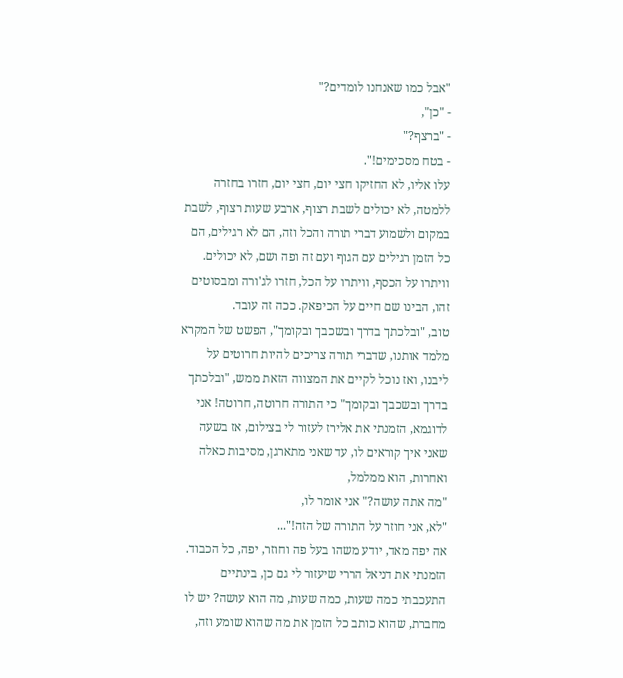"אבל כמו שאנחנו לומדים?"
- "כן",
- "ברצף?"
- בטח מסכימים!".
עלו אליו, לא החזיקו חצי יום, חצי יום, חזרו בחזרה ללמטה, לא יכולים לשבת רצוף, ארבע שעות רצוף, לשבת במקום ולשמוע דברי תורה והכל וזה, הם לא רגילים, הם כל הזמן רגילים עם הגוף ועם זה ופה ושם, לא יכולים. וויתרו על הכסף, וויתרו על הכל, חזרו לג'ורה ומבסוטים זהו, הבינו שם חיים על הכיפאק. ככה זה עובד.
טוב, "ובלכתך בדרך ובשכבך ובקומך", הפשט של המקרא מלמד אותנו, שדברי תורה צריכים להיות חרוטים על ליבנו, ואז נוכל לקיים את המצווה הזאת ממש, "ובלכתך בדרך ובשכבך ובקומך" כי התורה חרוטה, חרוטה! אני לדוגמא, הזמנתי את אלירז לעזור לי בצילום, אז בשעה שאני איך קוראים לו, עד שאני מתארגן, מסיבות כאלה ואחרות, הוא ממלמל,
"מה אתה עושה?" אני אומר לו,
"לא, אני חוזר על התורה של הזה!"...
אה יפה מאד, יודע משהו בעל פה וחוזר, יפה, כל הכבוד. הזמנתי את דניאל הררי שיעזור לי גם כן, בינתיים התעכבתי כמה שעות, כמה שעות, מה הוא עושה? יש לו מחברת, שהוא כותב כל הזמן את מה שהוא שומע וזה,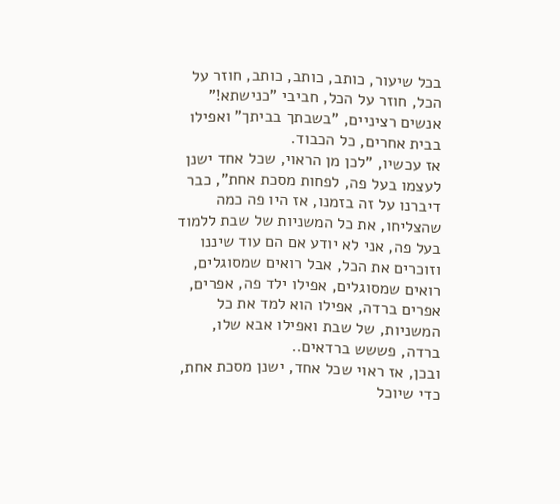בכל שיעור, כותב, כותב, כותב, חוזר על הכל, חוזר על הכל, חביבי "כנישתא!" אנשים רציניים, "בשבתך בביתך" ואפילו בבית אחרים, כל הכבוד.
אז עכשיו, "לכן מן הראוי, שכל אחד ישנן לעצמו בעל פה, לפחות מסכת אחת", כבר דיברנו על זה בזמנו, אז היו פה כמה שהצליחו, את כל המשניות של שבת ללמוד בעל פה, אני לא יודע אם הם עוד שיננו וזוכרים את הכל, אבל רואים שמסוגלים, רואים שמסוגלים, אפילו ילד פה, אפרים, אפרים ברדה, אפילו הוא למד את כל המשניות, של שבת ואפילו אבא שלו, ברדה, פששש ברדאים..
ובכן, אז ראוי שכל אחד, ישנן מסכת אחת, כדי שיוכל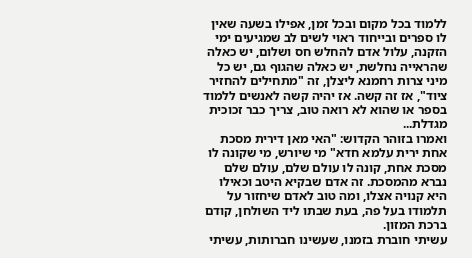ללמוד בכל מקום ובכל זמן, אפילו בשעה שאין לו ספרים ובייחוד ראוי לשים לב שמגיעים ימי הזקנה, עלול אדם להחלש חס ושלום, יש כאלה שהראייה נחלשת, יש כאלה שהגוף גם, יש כל מיני צרות רחמנא ליצלן, זה "מתחילים להחזיר ציוד", אז זה קשה. אז יהיה קשה לאנשים ללמוד בספר או שהוא לא רואה טוב, צריך כבר זכוכית מגדלת...
ואמרו בזוהר הקדוש: "האי מאן דירית מסכת אחת ירית עלמא חדא" מי שיורש, מי שקונה לו מסכת אחת, קונה לו עולם שלם, עולם שלם נברא מהמסכת. זה אדם שבקיא היטב וכאילו היא קנויה אצלו, ומה טוב לאדם שיחזור על תלמודו בעל פה, בעת שבתו ליד השולחן, קודם ברכת המזון.
עשיתי חוברת בזמנו, שעשינו חברותות, עשיתי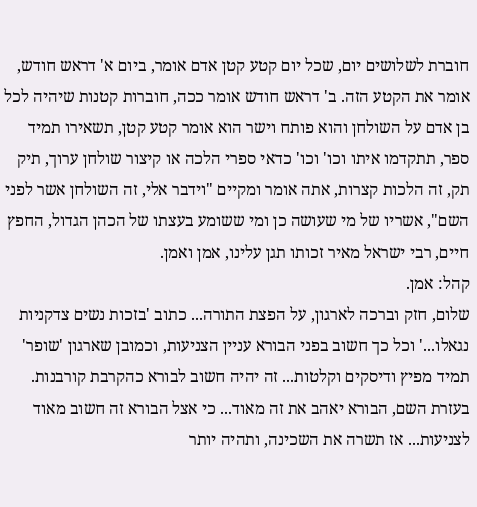חוברת לשלושים יום, שכל יום קטע קטן אדם אומר, ביום א' דראש חודש, אומר את הקטע הזה. ב' דראש חודש אומר ככה, חוברות קטנות שיהיה לכל בן אדם על השולחן והוא פותח וישר הוא אומר קטע קטן, תשאירו תמיד ספר, תתקדמו איתו וכו' וכו' כדאי ספרי הלכה או קיצור שולחן ערוך, תיק תק, זה הלכות קצרות, אתה אומר ומקיים "וידבר אלי, זה השולחן אשר לפני השם", אשריו של מי שעושה כן ומי ששומע בעצתו של הכהן הגדול, החפץ חיים, רבי ישראל מאיר זכותו תגן עלינו, אמן ואמן.
קהל: אמן.
שלום, חזק וברכה לארגון, על הפצת התורה... כתוב 'בזכות נשים צדקניות נגאלו...' וכל כך חשוב בפני הבורא עניין הצניעות, וכמובן שארגון 'שופר' תמיד מפיץ ודיסקים וקלטות... זה יהיה חשוב לבורא כהקרבת קורבנות. בעזרת השם, הבורא יאהב את זה מאוד... כי אצל הבורא זה חשוב מאוד לצניעות... אז תשרה את השכינה, ותהיה יותר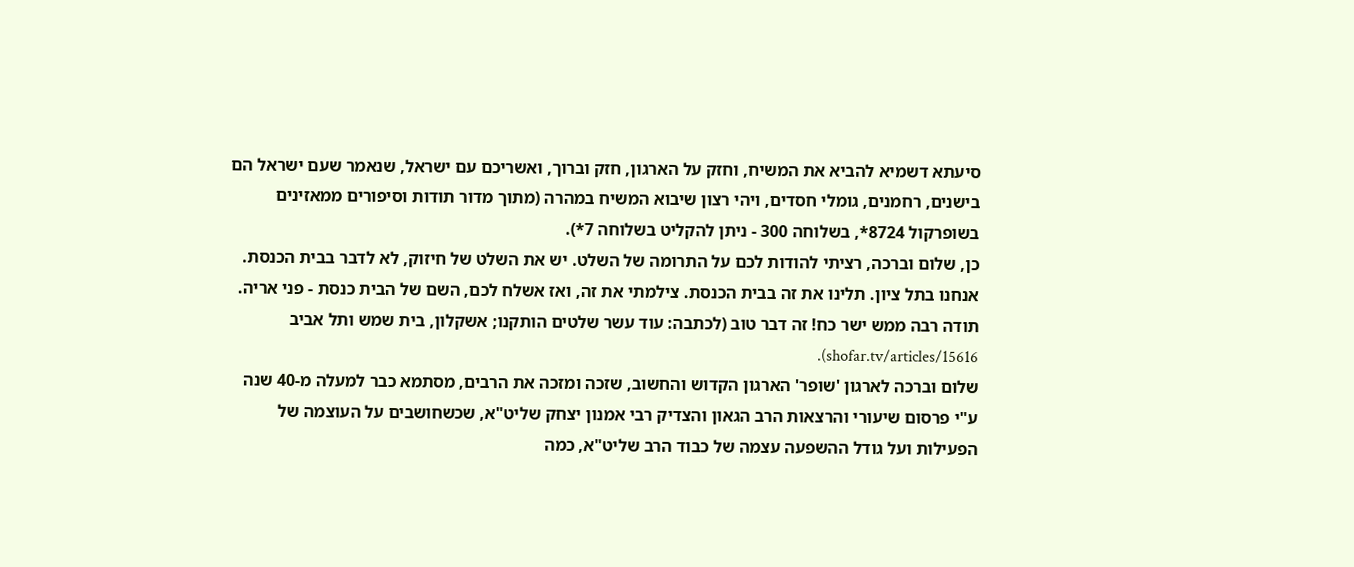סיעתא דשמיא להביא את המשיח, וחזק על הארגון, חזק וברוך, ואשריכם עם ישראל, שנאמר שעם ישראל הם בישנים, רחמנים, גומלי חסדים, ויהי רצון שיבוא המשיח במהרה (מתוך מדור תודות וסיפורים ממאזינים בשופרקול 8724*, בשלוחה 300 - ניתן להקליט בשלוחה 7*).
כן, שלום וברכה, רציתי להודות לכם על התרומה של השלט. יש את השלט של חיזוק, לא לדבר בבית הכנסת. אנחנו בתל ציון. תלינו את זה בבית הכנסת. צילמתי את זה, ואז אשלח לכם, השם של הבית כנסת - פני אריה. תודה רבה ממש ישר כח! זה דבר טוב (לכתבה: עוד עשר שלטים הותקנו; אשקלון, בית שמש ותל אביב shofar.tv/articles/15616).
שלום וברכה לארגון 'שופר' הארגון הקדוש והחשוב, שזכה ומזכה את הרבים, מסתמא כבר למעלה מ-40 שנה ע"י פרסום שיעורי והרצאות הרב הגאון והצדיק רבי אמנון יצחק שליט"א, שכשחושבים על העוצמה של הפעילות ועל גודל ההשפעה עצמה של כבוד הרב שליט"א, כמה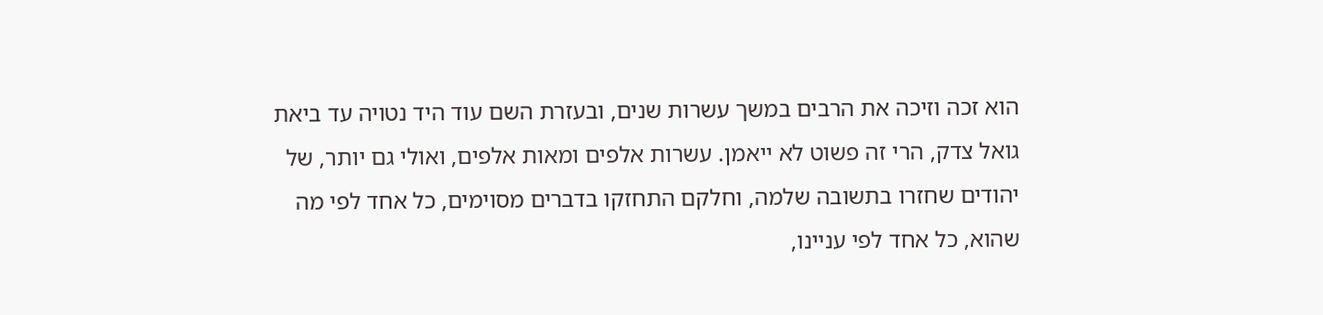הוא זכה וזיכה את הרבים במשך עשרות שנים, ובעזרת השם עוד היד נטויה עד ביאת גואל צדק, הרי זה פשוט לא ייאמן. עשרות אלפים ומאות אלפים, ואולי גם יותר, של יהודים שחזרו בתשובה שלמה, וחלקם התחזקו בדברים מסוימים, כל אחד לפי מה שהוא, כל אחד לפי עניינו,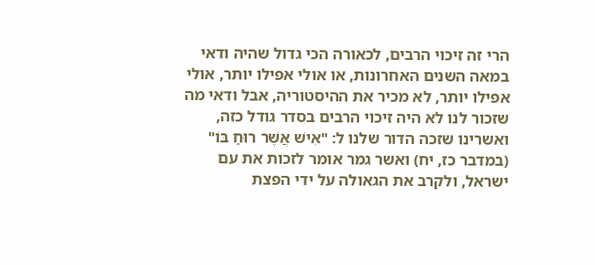הרי זה זיכוי הרבים, לכאורה הכי גדול שהיה ודאי במאה השנים האחרונות, או אולי אפילו יותר, אולי אפילו יותר, לא מכיר את ההיסטוריה, אבל ודאי מה שזכור לנו לא היה זיכוי הרבים בסדר גודל כזה, ואשרינו שזכה הדור שלנו ל: "אִישׁ אֲשֶׁר רוּחַ בּוֹ" (במדבר כז, יח) ואשר גמר אומר לזכות את עם ישראל, ולקרב את הגאולה על ידי הפצת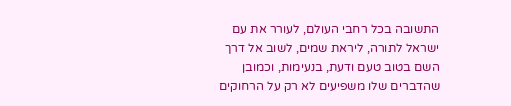התשובה בכל רחבי העולם, לעורר את עם ישראל לתורה, ליראת שמים, לשוב אל דרך השם בטוב טעם ודעת, בנעימות, וכמובן שהדברים שלו משפיעים לא רק על הרחוקים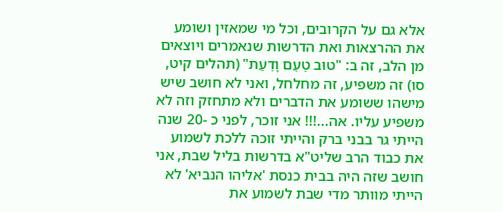אלא גם על הקרובים, וכל מי שמאזין ושומע את ההרצאות ואת הדרשות שנאמרים ויוצאים מן הלב, זה ב: "טוּב טַעַם וָדַעַת" (תהלים קיט, סו) זה משפיע, זה מחלחל, ואני לא חושב שיש מישהו ששומע את הדברים ולא מתחזק וזה לא משפיע עליו. אה...!!! אני זוכר, לפני כ -20 שנה הייתי גר בבני ברק והייתי זוכה ללכת לשמוע את כבוד הרב שליט"א בדרשות בליל שבת, אני חושב שזה היה בבית כנסת 'אליהו הנביא' לא הייתי מוותר מדי שבת לשמוע את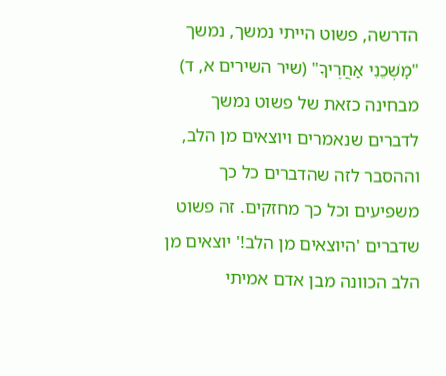הדרשה, פשוט הייתי נמשך, נמשך "מׇשְׁכֵנִי אַחֲרֶיךָ" (שיר השירים א, ד) מבחינה כזאת של פשוט נמשך לדברים שנאמרים ויוצאים מן הלב, וההסבר לזה שהדברים כל כך משפיעים וכל כך מחזקים. זה פשוט שדברים 'היוצאים מן הלב!' יוצאים מן הלב הכוונה מבן אדם אמיתי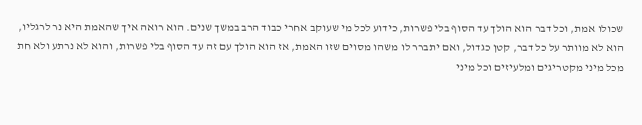שכולו אמת, וכל דבר הוא הולך עד הסוף בלי פשרות, כידוע לכל מי שעוקב אחרי כבוד הרב במשך שנים. הוא רואה איך שהאמת היא נר לרגליו, הוא לא מוותר על כל דבר, קטן כגדול, ואם יתברר לו משהו מסוים שזו האמת, אז הוא הולך עם זה עד הסוף בלי פשרות, והוא לא נרתע ולא חת מכל מיני מקטריגים ומלעיזים וכל מיני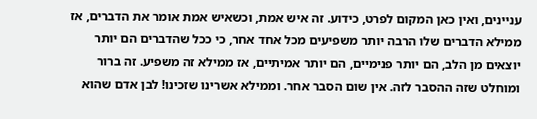עניינים, ואין כאן המקום לפרט, כידוע. זה איש אמת, וכשאיש אמת אומר את הדברים, אז ממילא הדברים שלו הרבה יותר משפיעים מכל אחד אחר, כי ככל שהדברים הם יותר יוצאים מן הלב, הם יותר פנימיים, הם יותר אמיתיים, אז ממילא זה משפיע. זה ברור ומוחלט שזה ההסבר לזה. אין שום הסבר אחר. וממילא אשרינו שזכינו! לבן אדם שהוא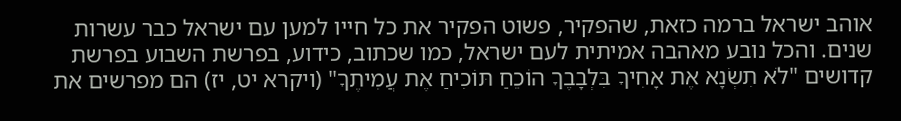אוהב ישראל ברמה כזאת, שהפקיר, פשוט הפקיר את כל חייו למען עם ישראל כבר עשרות שנים. והכל נובע מאהבה אמיתית לעם ישראל, כמו שכתוב, כידוע, בפרשת השבוע בפרשת קדושים "לֹא תִשְׂנָא אֶת אָחִיךָ בִּלְבָבֶךָ הוֹכֵחַ תּוֹכִיחַ אֶת עֲמִיתֶךָ" (ויקרא יט, יז) הם מפרשים את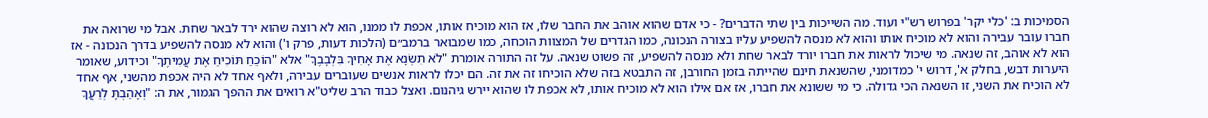הסמיכות ב: 'כלי יקר' בפרוש רש"י ועוד. מה השייכות בין שתי הדברים? - כי אדם שהוא אוהב את החבר שלו, אז הוא מוכיח אותו, אכפת לו ממנו, הוא לא רוצה שהוא ירד לבאר שחת. אבל מי שרואה את חברו עובר עבירה והוא לא מוכיח אותו והוא לא מנסה להשפיע עליו בצורה הנכונה, כמו הגדרים של המצוות הוכחה, כמו שמבואר ברמב״ם (הלכות דעות, פרק ו') והוא לא מנסה להשפיע בדרך הנכונה - אז הוא לא אוהב, זה שנאה. מי שיכול לראות את חברו יורד לבאר שחת ולא מנסה להשפיע, זה פשוט שנאה. על זה התורה אומרת "לֹא תִשְׂנָא אֶת אָחִיךָ בִּלְבָבֶךָ" אלא "הוֹכֵחַ תּוֹכִיחַ אֶת עֲמִיתֶךָ" וכידוע, שאומר היערות דבש, בחלק א', דרוש י' כמדומני, שהשנאת חינם שהייתה בזמן החורבן, זה התבטא בזה שלא הוכיחו זה את זה. הם יכלו לראות אנשים שעוברים עבירה, ולאף אחד לא היה אכפת מהשני, אף אחד לא הוכיח את השני, זו השנאה הכי גדולה. כי מי ששונא את חברו, אז אם אילו הוא לא מוכיח אותו, לא אכפת לו שהוא יירש גיהנום. ואצל כבוד הרב שליט"א רואים את ההפך הגמור, את ה: "וְאָהַבְתָּ לְרֵעֲךָ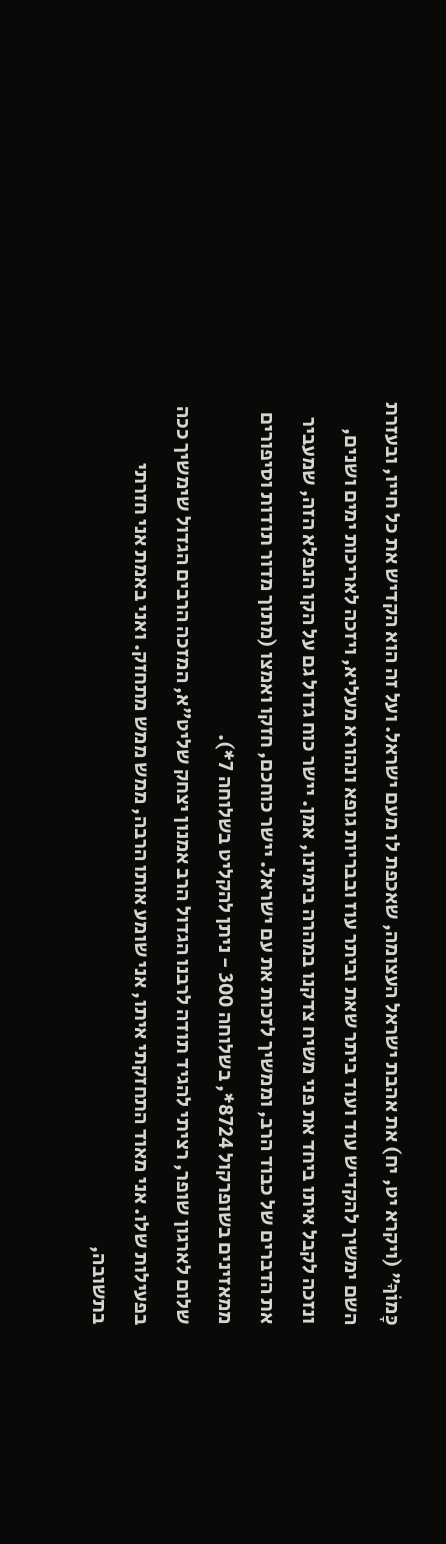כָּמוֹךָ" (ויקרא יט, יח) את אהבת ישראל העצומה, שאכפת לו מעם ישראל. ועל זה הוא הקדיש את כל חייו, ובעזרת השם ימשיך להקדיש עוד ועוד ביתר שאת וביתר עוז ובבריות גופא ונהורא מעליא, ויזכה לאריכות ימים ושנים, ונזכה לקבל איתו ביחד את פני משיח צדקנו במהרה בימינו, אמן. יישר כוח גדול גם על הקו הנפלא הזה, שמעביר את הדברים של כבוד הרב, וממשיך לזכות את עם ישראל. יישר כוחכם, חזקו ואמצו (מתוך מדור תודות וסיפורים ממאזינים בשופרקול 8724*, בשלוחה 300 - ניתן להקליט בשלוחה 7*).
שלום לארגון שופר, רציתי להגיד תודה לרבנו הגדול הרב אמנון יצחק שליט"א, המזכה הרבים הגדול שימשיך ככה בפעילות שלו. אני מאוד התחזקתי איתו, אני שומע אותו הרבה, ממש ממש מתחזק. ואני באמת אני חזרתי בתשובה,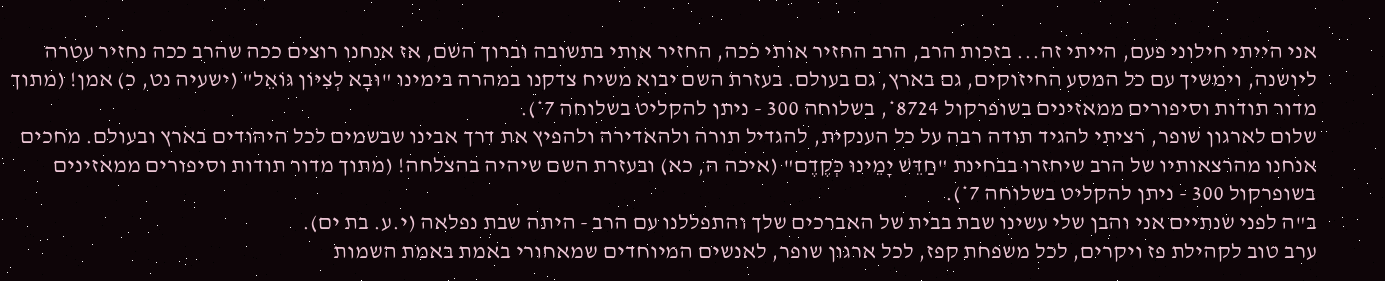אני הייתי חילוני פעם, הייתי זה... בזכות הרב, הרב החזיר אותי ככה, החזיר אותי בתשובה וברוך השם, אז אנחנו רוצים ככה שהרב ככה נחזיר עטרה ליושנה, וימשיך עם כל המסע החיזוקים, גם בארץ, גם בעולם. בעזרת השם יבוא משיח צדקנו במהרה בימינו "וּבָא לְצִיּוֹן גּוֹאֵל" (ישעיה נט, כ) אמן! (מתוך מדור תודות וסיפורים ממאזינים בשופרקול 8724*, בשלוחה 300 - ניתן להקליט בשלוחה 7*).
שלום לארגון שופר, רציתי להגיד תודה רבה על כל הענקית, להגדיל תורה ולהאדירה ולהפיץ את דרך אבינו שבשמים לכל היהודים בארץ ובעולם. מחכים אנחנו מהרצאותיו של הרב שיחזרו בבחינת "חַדֵּשׁ יָמֵינוּ כְּקֶדֶם" (איכה ה, כא) ובעזרת השם שיהיה בהצלחה! (מתוך מדור תודות וסיפורים ממאזינים בשופרקול 300 - ניתן להקליט בשלוחה 7*).
ב"ה לפני שנתיים אני והבן שלי עשינו שבת בבית של האברכים שלך והתפללנו עם הרב - היתה שבת נפלאה (י.ע. בת ים).
ערב טוב לקהילת פז ויקרים, לכל משפחת קפז, לכל ארגון שופר, לאנשים המיוחדים שמאחורי באמת באמת השמות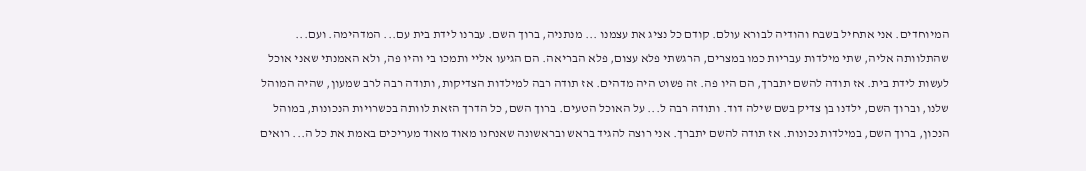המיוחדים. אני אתחיל בשבח והודיה לבורא עולם. קודם כל נציג את עצמנו ... מנתניה, ברוך השם. עברנו לידת בית עם... המדהימה. ועם... שהתלוותה אליה, שתי מילדות עבריות כמו במצרים, הרגשתי פלא עצום, פלא הבריאה. הם הגיעו אליי ותמכו בי והיו פה, ולא האמנתי שאני אוכל לעשות לידת בית. אז תודה להשם יתברך, הם היו פה. זה פשוט היה מדהים. אז תודה רבה למילדות הצדיקות, ותודה רבה לרב שמעון, שהיה המוהל שלנו, וברוך השם, ילדנו בן צדיק בשם שילה דוד. ותודה רבה ל... על האוכל הטעים. ברוך השם, כל הדרך הזאת לוותה בכשרויות הנכונות, במוהל הנכון, ברוך השם, במילדות נכונות. אז תודה להשם יתברך. אני רוצה להגיד בראש ובראשונה שאנחנו מאוד מאוד מעריכים באמת את כל ה... רואים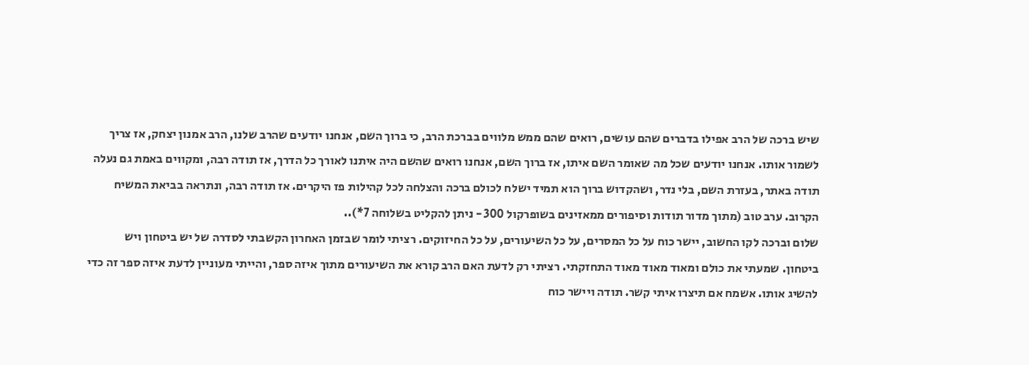שיש ברכה של הרב אפילו בדברים שהם עושים, רואים שהם ממש מלווים בברכת הרב, כי ברוך השם, אנחנו יודעים שהרב שלנו, הרב אמנון יצחק, אז צריך לשמור אותו. אנחנו יודעים שכל מה שאומר השם איתו, אז ברוך השם, אנחנו רואים שהשם היה איתנו לאורך כל הדרך, אז תודה רבה, ומקווים באמת גם נעלה תודה באתר, בעזרת השם, בלי נדר, ושהקדוש ברוך הוא תמיד ישלח לכולם ברכה והצלחה לכל קהילות פז היקרים. אז תודה רבה, ונתראה בביאת המשיח הקרוב. ערב טוב (מתוך מדור תודות וסיפורים ממאזינים בשופרקול 300 - ניתן להקליט בשלוחה 7*)..
שלום וברכה לקו החשוב, יישר כוח על כל המסרים, על כל השיעורים, על כל החיזוקים. רציתי לומר שבזמן האחרון הקשבתי לסדרה של יש ביטחון ויש ביטחון. שמעתי את כולם ומאוד מאוד מאוד התחזקתי. רציתי רק לדעת האם הרב קורא את השיעורים מתוך איזה ספר, והייתי מעוניין לדעת איזה ספר זה כדי להשיג אותו. אשמח אם תיצרו איתי קשר. תודה ויישר כוח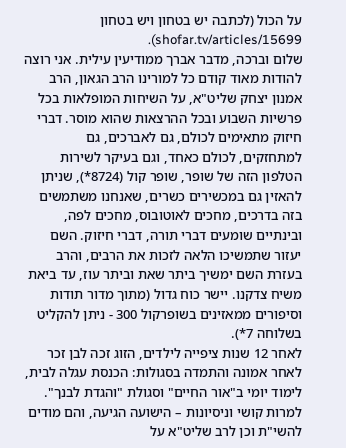על הכול (לכתבה יש בטחון ויש בטחון shofar.tv/articles/15699).
שלום וברכה, מדבר אברך ממודיעין עילית. אני רוצה להודות מאוד קודם כל למורינו הרב הגאון, הרב אמנון יצחק שליט"א, על השיחות המופלאות בכל פרשיות השבוע ובכל ההרצאות שהוא מוסר. דברי חיזוק מתאימים לכולם, גם לאברכים, גם למתחזקים, לכולם כאחד, וגם בעיקר לשירות הטלפון הזה של שופר, שופר קול (8724*), שניתן להאזין גם במכשירים כשרים, שאנחנו משתמשים בזה בדרכים, מחכים לאוטובוס, מחכים לפה, ובינתיים שומעים דברי תורה, דברי חיזוק. השם יעזור שתמשיכו הלאה לזכות את הרבים, והרב בעזרת השם ימשיך ביתר שאת וביתר עוז, עד ביאת משיח צדקנו. יישר כוח גדול (מתוך מדור תודות וסיפורים ממאזינים בשופרקול 300 - ניתן להקליט בשלוחה 7*).
לאחר 12 שנות ציפייה לילדים, הזוג זכה לבן זכר לאחר אמונה והתמדה בסגולות: הכנסת עגלה לבית, לימוד יומי ב"אור החיים" וסגולת "והגדת לבנך". למרות קושי וניסיונות – הישועה הגיעה, והם מודים להשי"ת וכן לרב שליט"א על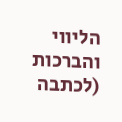הליווי והברכות (לכתבה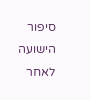סיפור הישועה לאחר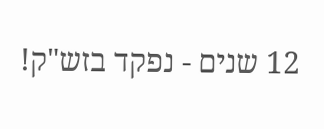12 שנים - נפקד בזש"ק!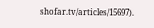shofar.tv/articles/15697).